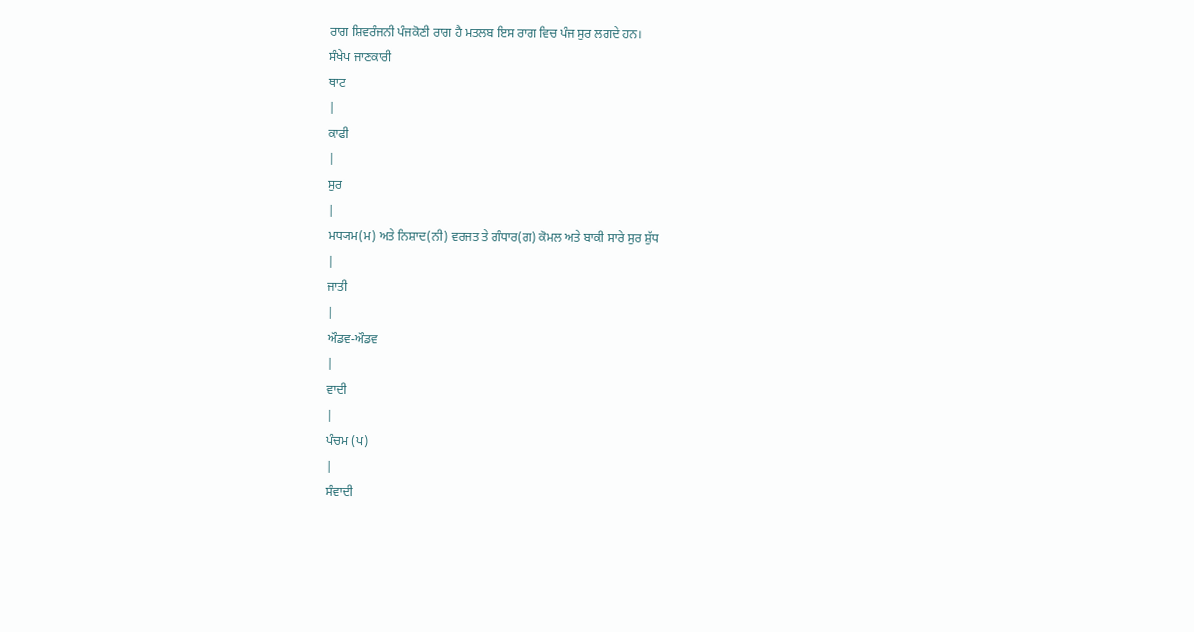ਰਾਗ ਸ਼ਿਵਰੰਜਨੀ ਪੰਜਕੋਣੀ ਰਾਗ ਹੈ ਮਤਲਬ ਇਸ ਰਾਗ ਵਿਚ ਪੰਜ ਸੁਰ ਲਗਦੇ ਹਨ।
ਸੰਖੇਪ ਜਾਣਕਾਰੀ
ਥਾਟ
|
ਕਾਫੀ
|
ਸੁਰ
|
ਮਧ੍ਯਮ(ਮ) ਅਤੇ ਨਿਸ਼ਾਦ(ਨੀ) ਵਰਜਤ ਤੇ ਗੰਧਾਰ(ਗ) ਕੋਮਲ ਅਤੇ ਬਾਕੀ ਸਾਰੇ ਸੁਰ ਸ਼ੁੱਧ
|
ਜਾਤੀ
|
ਔਡਵ-ਔਡਵ
|
ਵਾਦੀ
|
ਪੰਚਮ (ਪ)
|
ਸੰਵਾਦੀ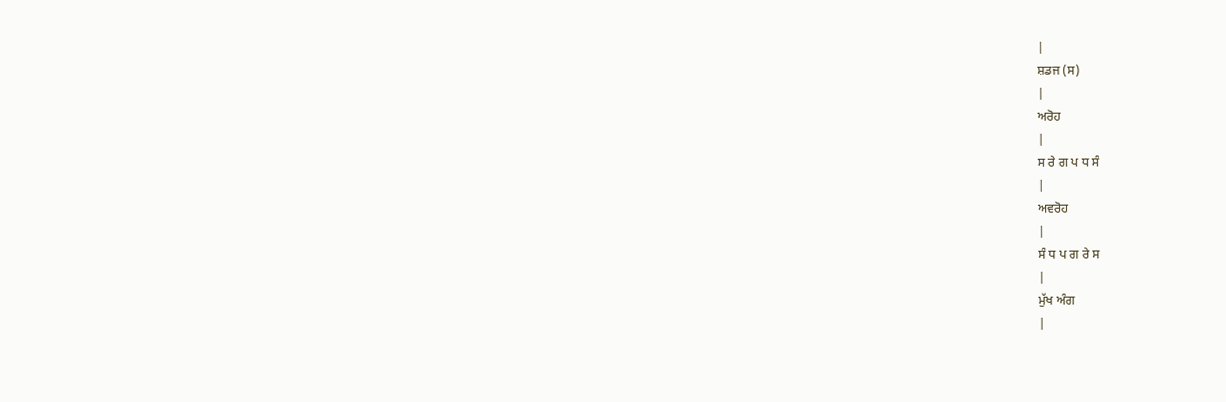|
ਸ਼ਡਜ (ਸ)
|
ਅਰੋਹ
|
ਸ ਰੇ ਗ ਪ ਧ ਸੰ
|
ਅਵਰੋਹ
|
ਸੰ ਧ ਪ ਗ ਰੇ ਸ
|
ਮੁੱਖ ਅੰਗ
|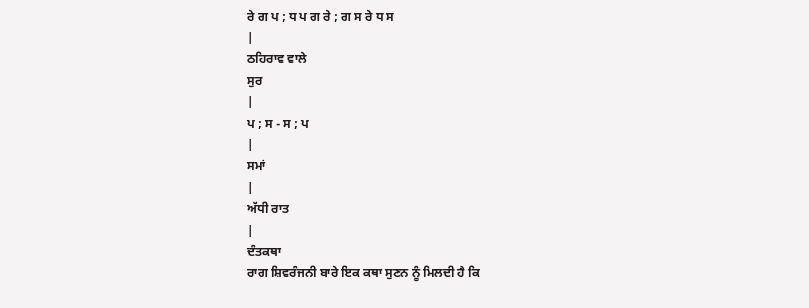ਰੇ ਗ ਪ ; ਧ ਪ ਗ ਰੇ ; ਗ ਸ ਰੇ ਧ ਸ
|
ਠਹਿਰਾਵ ਵਾਲੇ
ਸੁਰ
|
ਪ ; ਸ - ਸ ; ਪ
|
ਸਮਾਂ
|
ਅੱਧੀ ਰਾਤ
|
ਦੰਤਕਥਾ
ਰਾਗ ਸ਼ਿਵਰੰਜਨੀ ਬਾਰੇ ਇਕ ਕਥਾ ਸੁਣਨ ਨੂੰ ਮਿਲਦੀ ਹੈ ਕਿ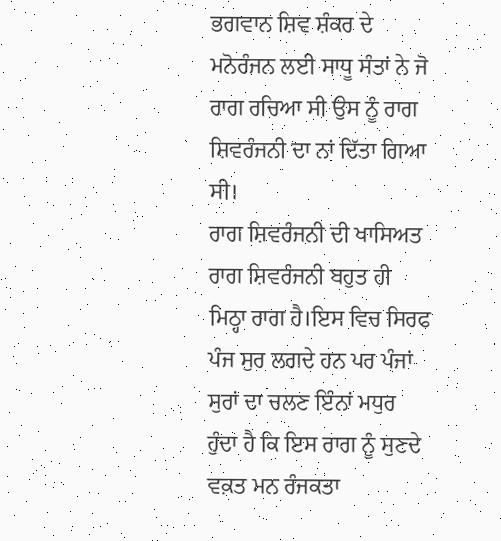ਭਗਵਾਨ ਸ਼ਿਵ ਸ਼ੰਕਰ ਦੇ ਮਨੋਰੰਜਨ ਲਈ ਸਾਧੂ ਸੰਤਾਂ ਨੇ ਜੋ ਰਾਗ ਰਚਿਆ ਸੀ ਉਸ ਨੂੰ ਰਾਗ ਸ਼ਿਵਰੰਜਨੀ ਦਾ ਨਾਂ ਦਿੱਤਾ ਗਿਆ ਸੀ।
ਰਾਗ ਸ਼ਿਵਰੰਜਨੀ ਦੀ ਖਾਸਿਅਤ
ਰਾਗ ਸ਼ਿਵਰੰਜਨੀ ਬਹੁਤ ਹੀ ਮਿਠ੍ਹਾ ਰਾਗ ਹੈ।ਇਸ ਵਿਚ ਸਿਰਫ ਪੰਜ ਸੁਰ ਲਗਦੇ ਹਨ ਪਰ ਪੰਜਾਂ ਸੁਰਾਂ ਦਾ ਚਲਣ ਇੰਨਾਂ ਮਧੁਰ ਹੁੰਦਾ ਹੈ ਕਿ ਇਸ ਰਾਗ ਨੂੰ ਸੁਣਦੇ ਵਕ਼ਤ ਮਨ ਰੰਜਕਤਾ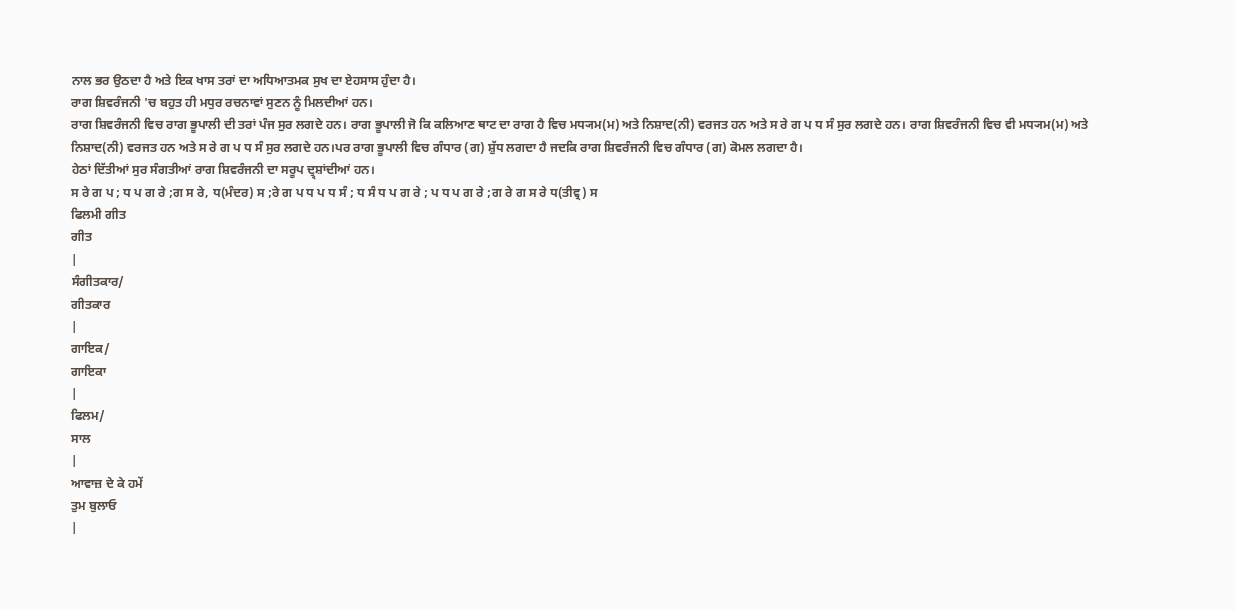ਨਾਲ ਭਰ ਉਠਦਾ ਹੈ ਅਤੇ ਇਕ ਖਾਸ ਤਰਾਂ ਦਾ ਅਧਿਆਤਮਕ ਸੁਖ ਦਾ ਏਹਸਾਸ ਹੁੰਦਾ ਹੈ।
ਰਾਗ ਸ਼ਿਵਰੰਜਨੀ 'ਚ ਬਹੁਤ ਹੀ ਮਧੁਰ ਰਚਨਾਵਾਂ ਸੁਣਨ ਨੂੰ ਮਿਲਦੀਆਂ ਹਨ।
ਰਾਗ ਸ਼ਿਵਰੰਜਨੀ ਵਿਚ ਰਾਗ ਭੂਪਾਲੀ ਦੀ ਤਰਾਂ ਪੰਜ ਸੁਰ ਲਗਦੇ ਹਨ। ਰਾਗ ਭੂਪਾਲੀ ਜੋ ਕਿ ਕਲਿਆਣ ਥਾਟ ਦਾ ਰਾਗ ਹੈ ਵਿਚ ਮਧ੍ਯਮ(ਮ) ਅਤੇ ਨਿਸ਼ਾਦ(ਨੀ) ਵਰਜਤ ਹਨ ਅਤੇ ਸ ਰੇ ਗ ਪ ਧ ਸੰ ਸੁਰ ਲਗਦੇ ਹਨ। ਰਾਗ ਸ਼ਿਵਰੰਜਨੀ ਵਿਚ ਵੀ ਮਧ੍ਯਮ(ਮ) ਅਤੇ ਨਿਸ਼ਾਦ(ਨੀ) ਵਰਜਤ ਹਨ ਅਤੇ ਸ ਰੇ ਗ ਪ ਧ ਸੰ ਸੁਰ ਲਗਦੇ ਹਨ।ਪਰ ਰਾਗ ਭੂਪਾਲੀ ਵਿਚ ਗੰਧਾਰ (ਗ) ਸ਼ੁੱਧ ਲਗਦਾ ਹੈ ਜਦਕਿ ਰਾਗ ਸ਼ਿਵਰੰਜਨੀ ਵਿਚ ਗੰਧਾਰ (ਗ) ਕੋਮਲ ਲਗਦਾ ਹੈ।
ਹੇਠਾਂ ਦਿੱਤੀਆਂ ਸੁਰ ਸੰਗਤੀਆਂ ਰਾਗ ਸ਼ਿਵਰੰਜਨੀ ਦਾ ਸਰੂਪ ਦ੍ਰ੍ਸ਼ਾਂਦੀਆਂ ਹਨ।
ਸ ਰੇ ਗ ਪ ; ਧ ਪ ਗ ਰੇ ;ਗ ਸ ਰੇ, ਧ(ਮੰਦਰ) ਸ ;ਰੇ ਗ ਪ ਧ ਪ ਧ ਸੰ ; ਧ ਸੰ ਧ ਪ ਗ ਰੇ ; ਪ ਧ ਪ ਗ ਰੇ ;ਗ ਰੇ ਗ ਸ ਰੇ ਧ(ਤੀਵ੍ਰ) ਸ
ਫਿਲਮੀ ਗੀਤ
ਗੀਤ
|
ਸੰਗੀਤਕਾਰ/
ਗੀਤਕਾਰ
|
ਗਾਇਕ/
ਗਾਇਕਾ
|
ਫਿਲਮ/
ਸਾਲ
|
ਆਵਾਜ਼ ਦੇ ਕੇ ਹਮੇਂ
ਤੁਮ ਬੁਲਾਓ
|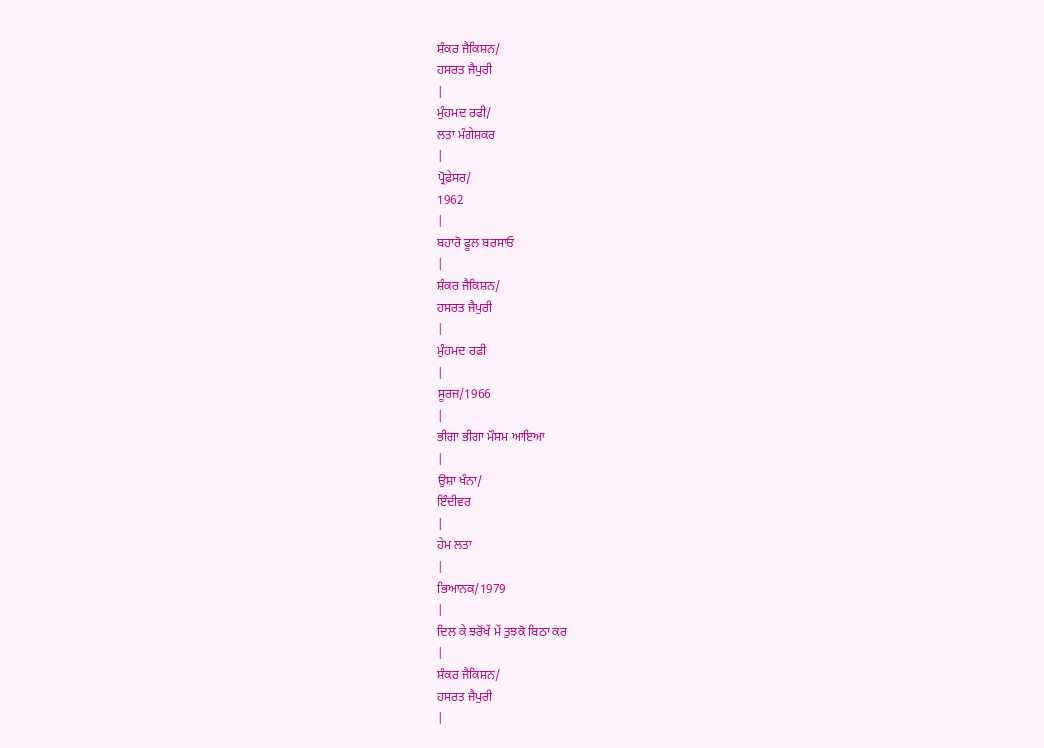ਸ਼ੰਕਰ ਜੈਕਿਸ਼ਨ/
ਹਸਰਤ ਜੈਪੁਰੀ
|
ਮੁੰਹਮਦ ਰਫੀ/
ਲਤਾ ਮੰਗੇਸ਼ਕਰ
|
ਪ੍ਰੋਫ਼ੇਸਰ/
1962
|
ਬਹਾਰੋ ਫੂਲ ਬਰਸਾਓ
|
ਸ਼ੰਕਰ ਜੈਕਿਸ਼ਨ/
ਹਸਰਤ ਜੈਪੁਰੀ
|
ਮੁੰਹਮਦ ਰਫੀ
|
ਸੂਰਜ/1966
|
ਭੀਗਾ ਭੀਗਾ ਮੌਸਮ ਆਇਆ
|
ਉਸ਼ਾ ਖੰਨਾ/
ਇੰਦੀਵਰ
|
ਹੇਮ ਲਤਾ
|
ਭਿਆਨਕ/1979
|
ਦਿਲ ਕੇ ਝਰੋਂਖੇਂ ਮੇਂ ਤੁਝਕੋ ਬਿਠਾ ਕਰ
|
ਸ਼ੰਕਰ ਜੈਕਿਸ਼ਨ/
ਹਸਰਤ ਜੈਪੁਰੀ
|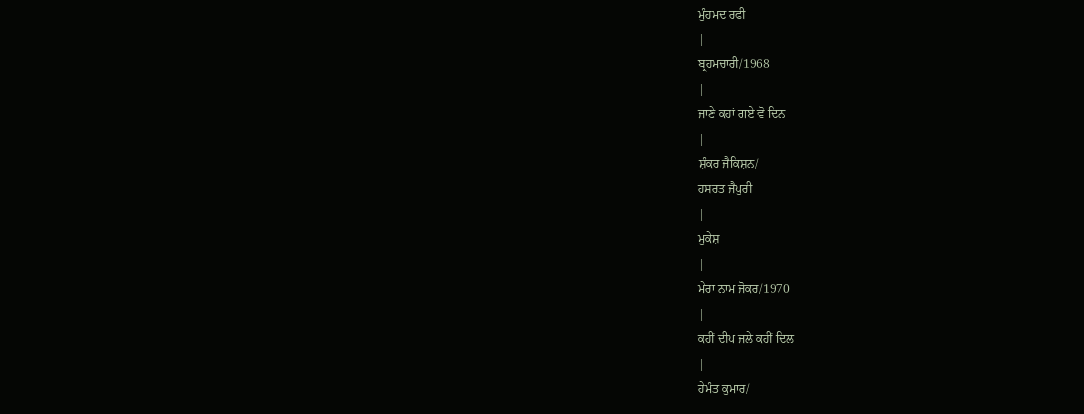ਮੁੰਹਮਦ ਰਫੀ
|
ਬ੍ਰਹਮਚਾਰੀ/1968
|
ਜਾਣੇ ਕਹਾਂ ਗਏ ਵੋ ਦਿਨ
|
ਸ਼ੰਕਰ ਜੈਕਿਸ਼ਨ/
ਹਸਰਤ ਜੈਪੁਰੀ
|
ਮੁਕੇਸ਼
|
ਮੇਰਾ ਨਾਮ ਜੋਕਰ/1970
|
ਕਹੀਂ ਦੀਪ ਜਲੇ ਕਹੀਂ ਦਿਲ
|
ਹੇਮੰਤ ਕੁਮਾਰ/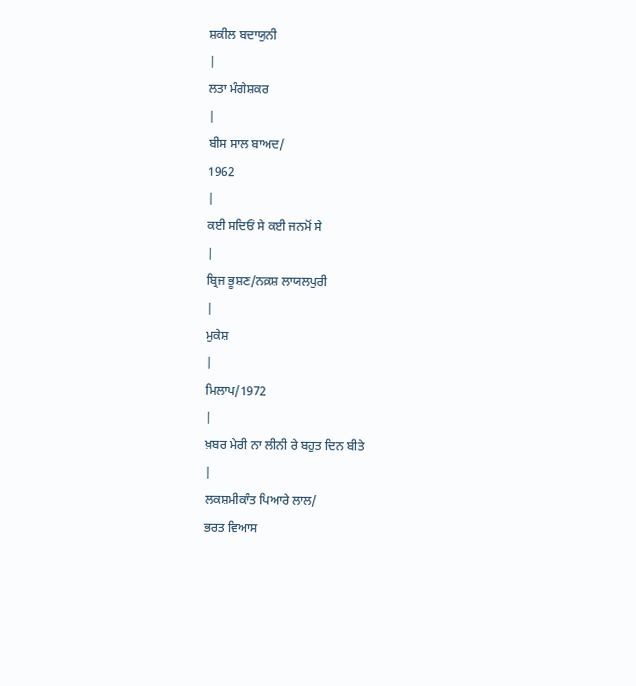ਸ਼ਕੀਲ ਬਦਾਯੁਨੀ
|
ਲਤਾ ਮੰਗੇਸ਼ਕਰ
|
ਬੀਸ ਸਾਲ ਬਾਅਦ/
1962
|
ਕਈ ਸਦਿਓਂ ਸੇ ਕਈ ਜਨਮੋਂ ਸੇ
|
ਬ੍ਰਿਜ ਭੂਸ਼ਣ/ਨਕ਼ਸ਼ ਲਾਯਲਪੁਰੀ
|
ਮੁਕੇਸ਼
|
ਮਿਲਾਪ/1972
|
ਖ਼ਬਰ ਮੇਰੀ ਨਾ ਲੀਨੀ ਰੇ ਬਹੁਤ ਦਿਨ ਬੀਤੇ
|
ਲਕਸ਼ਮੀਕਾੰਤ ਪਿਆਰੇ ਲਾਲ/
ਭਰਤ ਵਿਆਸ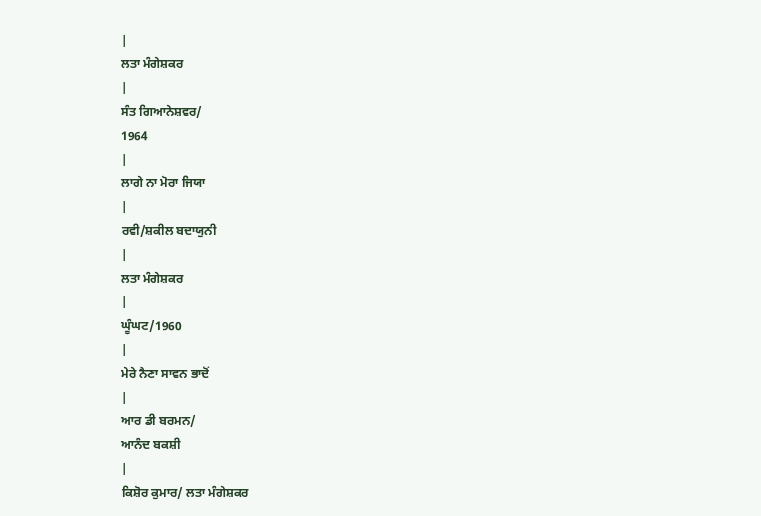|
ਲਤਾ ਮੰਗੇਸ਼ਕਰ
|
ਸੰਤ ਗਿਆਨੇਸ਼ਵਰ/
1964
|
ਲਾਗੇ ਨਾ ਮੋਰਾ ਜਿਯਾ
|
ਰਵੀ/ਸ਼ਕੀਲ ਬਦਾਯੁਨੀ
|
ਲਤਾ ਮੰਗੇਸ਼ਕਰ
|
ਘੂੰਘਟ/1960
|
ਮੇਰੇ ਨੈਣਾ ਸਾਵਨ ਭਾਦੋਂ
|
ਆਰ ਡੀ ਬਰਮਨ/
ਆਨੰਦ ਬਕਸ਼ੀ
|
ਕਿਸ਼ੋਰ ਕੁਮਾਰ/ ਲਤਾ ਮੰਗੇਸ਼ਕਰ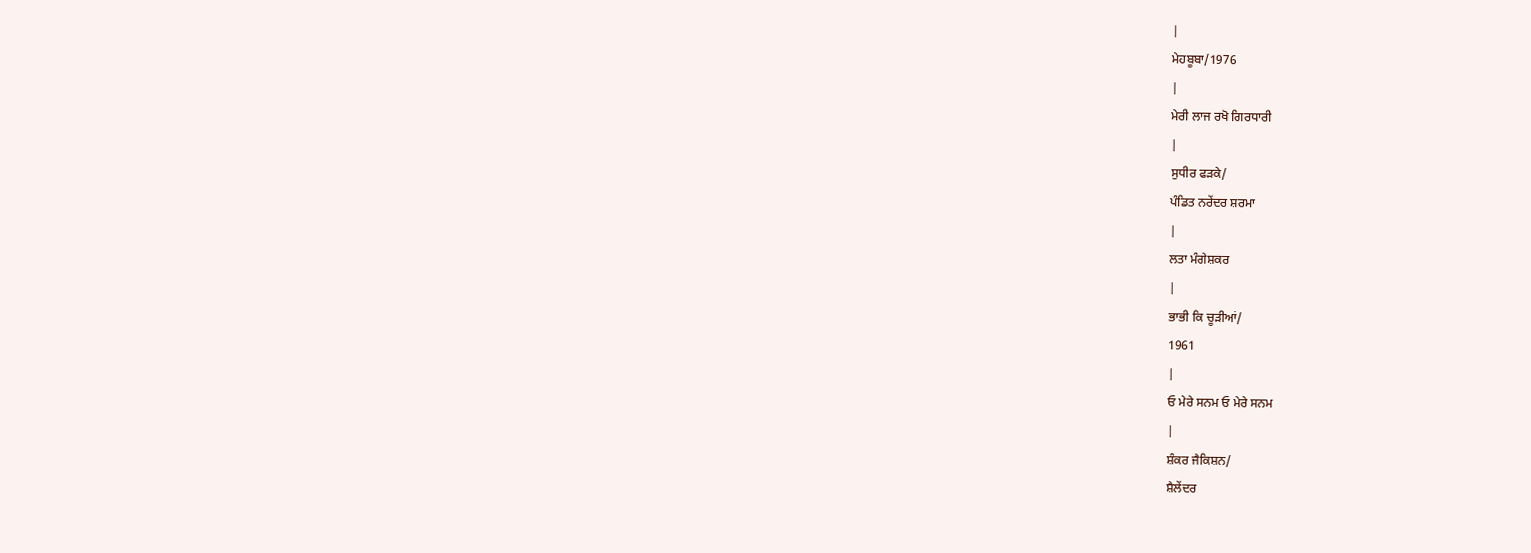|
ਮੇਹਬੂਬਾ/1976
|
ਮੇਰੀ ਲਾਜ ਰਖੋ ਗਿਰਧਾਰੀ
|
ਸੁਧੀਰ ਫੜਕੇ/
ਪੰਡਿਤ ਨਰੇਂਦਰ ਸ਼ਰਮਾ
|
ਲਤਾ ਮੰਗੇਸ਼ਕਰ
|
ਭਾਭੀ ਕਿ ਚੂੜੀਆਂ/
1961
|
ਓ ਮੇਰੇ ਸਨਮ ਓ ਮੇਰੇ ਸਨਮ
|
ਸ਼ੰਕਰ ਜੈਕਿਸ਼ਨ/
ਸ਼ੈਲੇਂਦਰ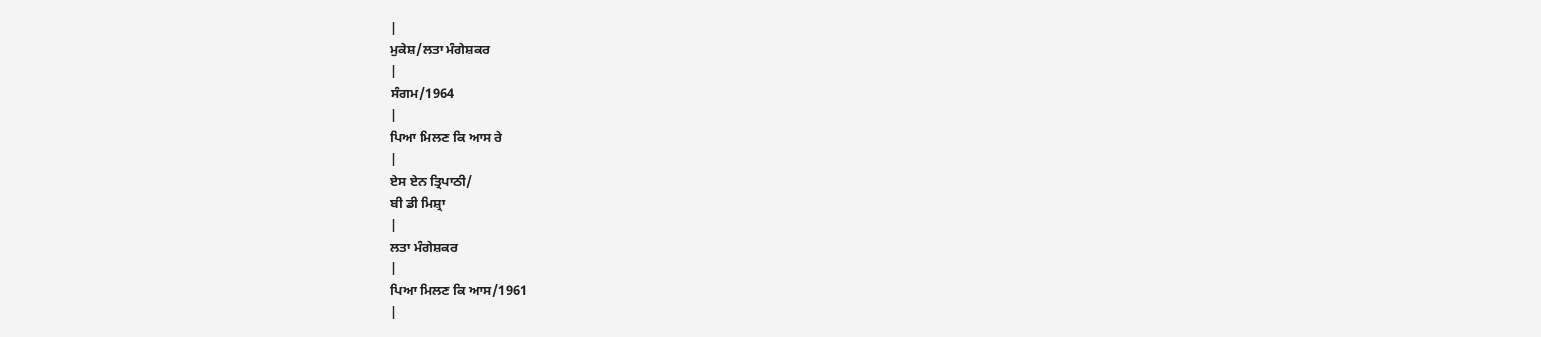|
ਮੁਕੇਸ਼/ਲਤਾ ਮੰਗੇਸ਼ਕਰ
|
ਸੰਗਮ/1964
|
ਪਿਆ ਮਿਲਣ ਕਿ ਆਸ ਰੇ
|
ਏਸ ਏਨ ਤ੍ਰਿਪਾਠੀ/
ਬੀ ਡੀ ਮਿਸ਼੍ਰਾ
|
ਲਤਾ ਮੰਗੇਸ਼ਕਰ
|
ਪਿਆ ਮਿਲਣ ਕਿ ਆਸ/1961
|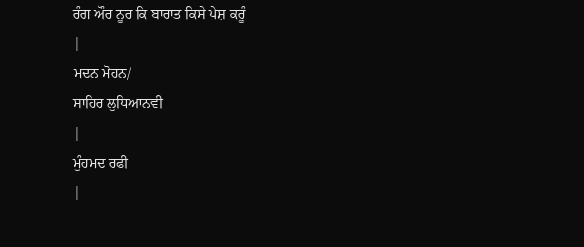ਰੰਗ ਔਰ ਨੂਰ ਕਿ ਬਾਰਾਤ ਕਿਸੇ ਪੇਸ਼ ਕਰੂੰ
|
ਮਦਨ ਮੋਹਨ/
ਸਾਹਿਰ ਲੁਧਿਆਨਵੀ
|
ਮੁੰਹਮਦ ਰਫੀ
|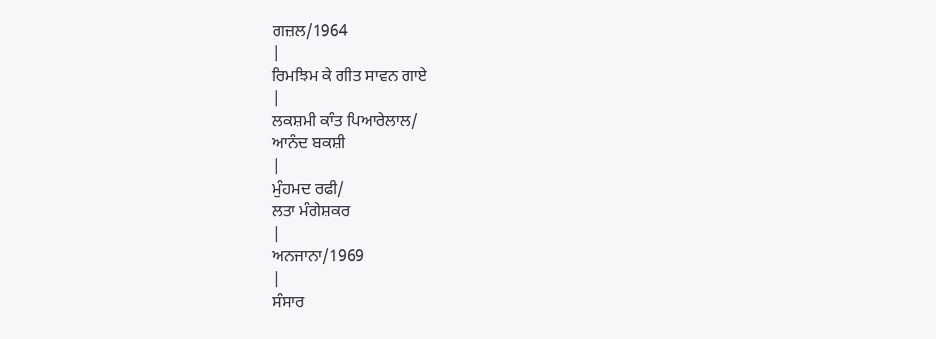ਗਜ਼ਲ/1964
|
ਰਿਮਝਿਮ ਕੇ ਗੀਤ ਸਾਵਨ ਗਾਏ
|
ਲਕਸ਼ਮੀ ਕਾੰਤ ਪਿਆਰੇਲਾਲ/
ਆਨੰਦ ਬਕਸ਼ੀ
|
ਮੁੰਹਮਦ ਰਫੀ/
ਲਤਾ ਮੰਗੇਸ਼ਕਰ
|
ਅਨਜਾਨਾ/1969
|
ਸੰਸਾਰ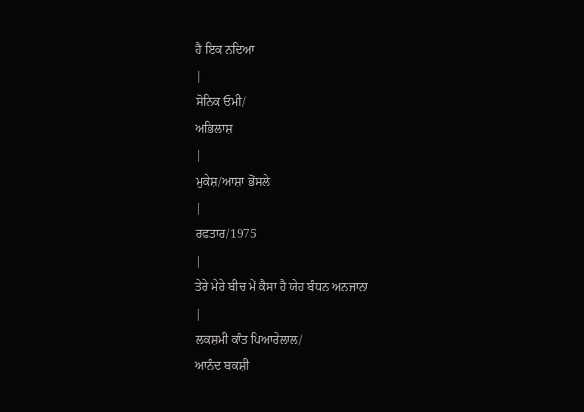ਹੈ ਇਕ ਨਦਿਆ
|
ਸੋਨਿਕ ਓਮੀ/
ਅਭਿਲਾਸ਼
|
ਮੁਕੇਸ਼/ਆਸ਼ਾ ਭੋਂਸਲੇ
|
ਰਫਤਾਰ/1975
|
ਤੇਰੇ ਮੇਰੇ ਬੀਚ ਮੇਂ ਕੈਸਾ ਹੈ ਯੇਹ ਬੰਧਨ ਅਨਜਾਨਾ
|
ਲਕਸ਼ਮੀ ਕਾੰਤ ਪਿਆਰੇਲਾਲ/
ਆਨੰਦ ਬਕਸ਼ੀ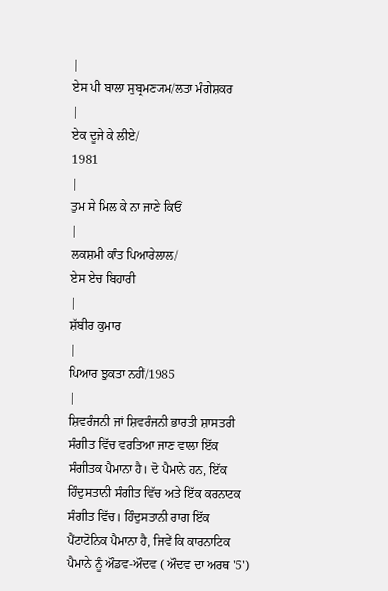|
ਏਸ ਪੀ ਬਾਲਾ ਸੁਬ੍ਰਮਣ੍ਯਮ/ਲਤਾ ਮੰਗੇਸ਼ਕਰ
|
ਏਕ ਦੂਜੇ ਕੇ ਲੀਏ/
1981
|
ਤੁਮ ਸੇ ਮਿਲ ਕੇ ਨਾ ਜਾਣੇ ਕਿਓਂ
|
ਲਕਸ਼ਮੀ ਕਾੰਤ ਪਿਆਰੇਲਾਲ/
ਏਸ ਏਚ ਬਿਹਾਰੀ
|
ਸ਼ੱਬੀਰ ਕੁਮਾਰ
|
ਪਿਆਰ ਝੁਕਤਾ ਨਹੀਂ/1985
|
ਸ਼ਿਵਰੰਜਨੀ ਜਾਂ ਸ਼ਿਵਰੰਜਨੀ ਭਾਰਤੀ ਸ਼ਾਸਤਰੀ ਸੰਗੀਤ ਵਿੱਚ ਵਰਤਿਆ ਜਾਣ ਵਾਲਾ ਇੱਕ ਸੰਗੀਤਕ ਪੈਮਾਨਾ ਹੈ। ਦੋ ਪੈਮਾਨੇ ਹਨ, ਇੱਕ ਹਿੰਦੁਸਤਾਨੀ ਸੰਗੀਤ ਵਿੱਚ ਅਤੇ ਇੱਕ ਕਰਨਾਟਕ ਸੰਗੀਤ ਵਿੱਚ। ਹਿੰਦੁਸਤਾਨੀ ਰਾਗ ਇੱਕ ਪੈਂਟਾਟੋਨਿਕ ਪੈਮਾਨਾ ਹੈ, ਜਿਵੇਂ ਕਿ ਕਾਰਨਾਟਿਕ ਪੈਮਾਨੇ ਨੂੰ ਔਡਵ-ਔਦਵ ( ਔਦਵ ਦਾ ਅਰਥ '5')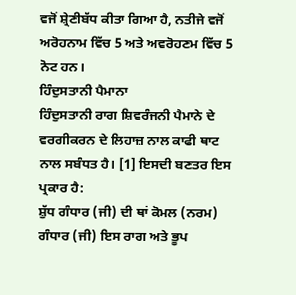ਵਜੋਂ ਸ਼੍ਰੇਣੀਬੱਧ ਕੀਤਾ ਗਿਆ ਹੈ, ਨਤੀਜੇ ਵਜੋਂ ਅਰੋਹਨਾਮ ਵਿੱਚ 5 ਅਤੇ ਅਵਰੋਹਣਮ ਵਿੱਚ 5 ਨੋਟ ਹਨ।
ਹਿੰਦੁਸਤਾਨੀ ਪੈਮਾਨਾ
ਹਿੰਦੁਸਤਾਨੀ ਰਾਗ ਸ਼ਿਵਰੰਜਨੀ ਪੈਮਾਨੇ ਦੇ ਵਰਗੀਕਰਨ ਦੇ ਲਿਹਾਜ਼ ਨਾਲ ਕਾਫੀ ਥਾਟ ਨਾਲ ਸਬੰਧਤ ਹੈ। [1] ਇਸਦੀ ਬਣਤਰ ਇਸ ਪ੍ਰਕਾਰ ਹੈ:
ਸ਼ੁੱਧ ਗੰਧਾਰ (ਜੀ) ਦੀ ਥਾਂ ਕੋਮਲ (ਨਰਮ) ਗੰਧਾਰ (ਜੀ) ਇਸ ਰਾਗ ਅਤੇ ਭੂਪ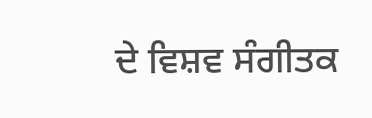ਦੇ ਵਿਸ਼ਵ ਸੰਗੀਤਕ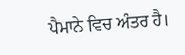ਪੈਮਾਨੇ ਵਿਚ ਅੰਤਰ ਹੈ।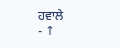ਹਵਾਲੇ
- ↑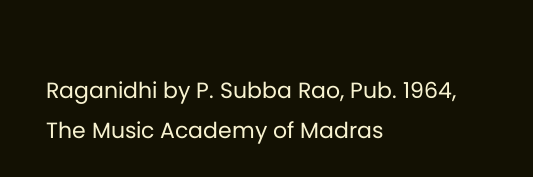Raganidhi by P. Subba Rao, Pub. 1964, The Music Academy of Madras